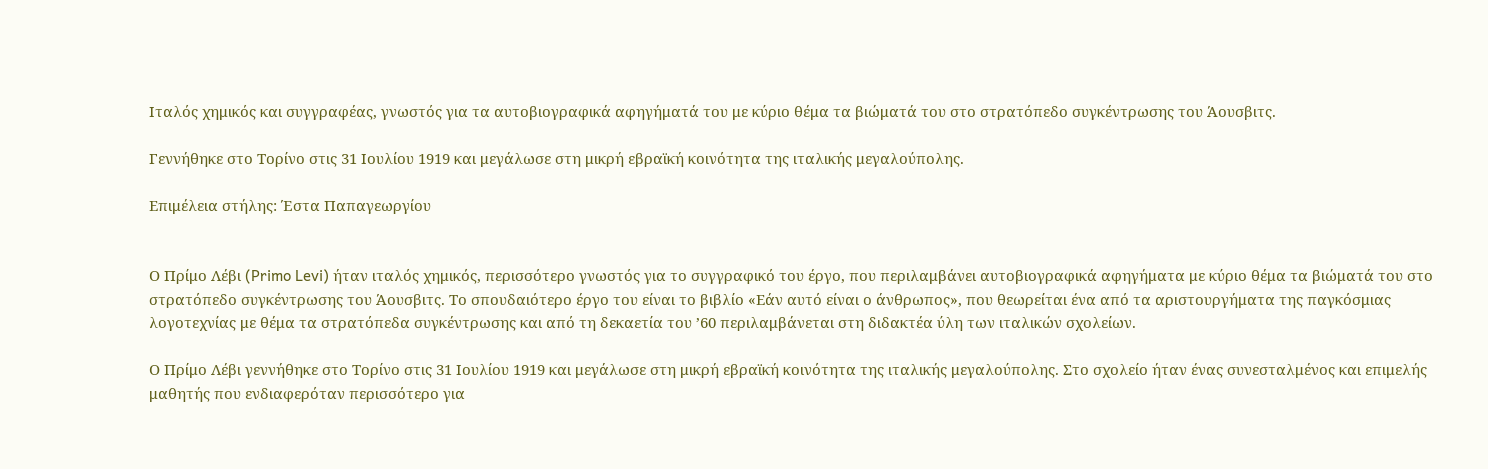Ιταλός χημικός και συγγραφέας, γνωστός για τα αυτοβιογραφικά αφηγήματά του με κύριο θέμα τα βιώματά του στο στρατόπεδο συγκέντρωσης του Άουσβιτς.

Γεννήθηκε στο Τορίνο στις 31 Ιουλίου 1919 και μεγάλωσε στη μικρή εβραϊκή κοινότητα της ιταλικής μεγαλούπολης.

Επιμέλεια στήλης: Έστα Παπαγεωργίου


Ο Πρίμο Λέβι (Primo Levi) ήταν ιταλός χημικός, περισσότερο γνωστός για το συγγραφικό του έργο, που περιλαμβάνει αυτοβιογραφικά αφηγήματα με κύριο θέμα τα βιώματά του στο στρατόπεδο συγκέντρωσης του Άουσβιτς. Το σπουδαιότερο έργο του είναι το βιβλίο «Εάν αυτό είναι ο άνθρωπος», που θεωρείται ένα από τα αριστουργήματα της παγκόσμιας λογοτεχνίας με θέμα τα στρατόπεδα συγκέντρωσης και από τη δεκαετία του ’60 περιλαμβάνεται στη διδακτέα ύλη των ιταλικών σχολείων.

Ο Πρίμο Λέβι γεννήθηκε στο Τορίνο στις 31 Ιουλίου 1919 και μεγάλωσε στη μικρή εβραϊκή κοινότητα της ιταλικής μεγαλούπολης. Στο σχολείο ήταν ένας συνεσταλμένος και επιμελής μαθητής που ενδιαφερόταν περισσότερο για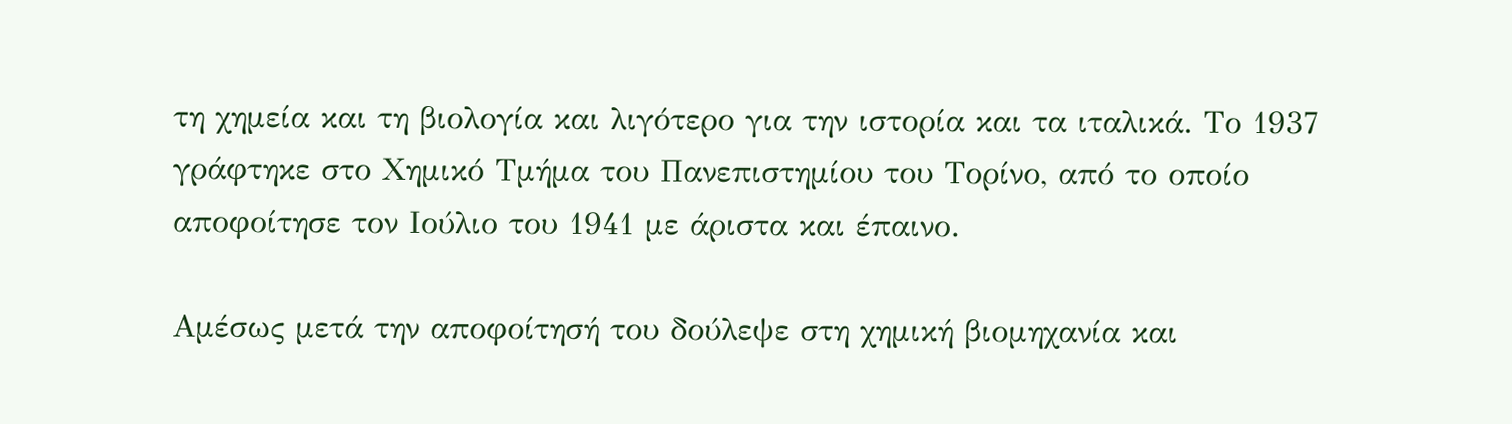τη χημεία και τη βιολογία και λιγότερο για την ιστορία και τα ιταλικά. Το 1937 γράφτηκε στο Χημικό Τμήμα του Πανεπιστημίου του Τορίνο, από το οποίο αποφοίτησε τον Ιούλιο του 1941 με άριστα και έπαινο.

Αμέσως μετά την αποφοίτησή του δούλεψε στη χημική βιομηχανία και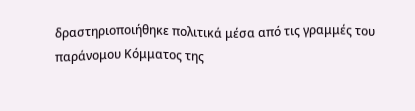δραστηριοποιήθηκε πολιτικά μέσα από τις γραμμές του παράνομου Κόμματος της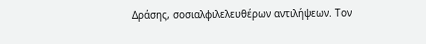Δράσης, σοσιαλφιλελευθέρων αντιλήψεων. Τον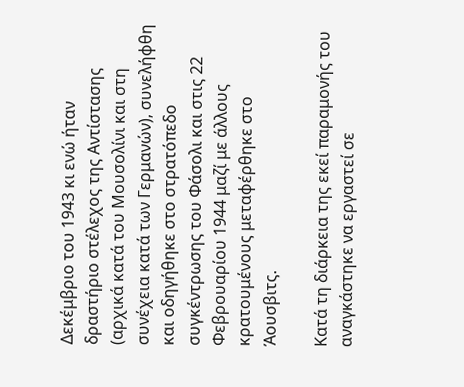Δεκέμβριο του 1943 κι ενώ ήταν δραστήριο στέλεχος της Αντίστασης (αρχικά κατά του Μουσολίνι και στη συνέχεια κατά των Γερμανών), συνελήφθη και οδηγήθηκε στο στρατόπεδο συγκέντρωσης του Φάσολι και στις 22 Φεβρουαρίου 1944 μαζί με άλλους κρατουμένους μεταφέρθηκε στο Άουσβιτς.

Κατά τη διάρκεια της εκεί παραμονής του αναγκάστηκε να εργαστεί σε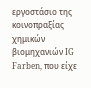εργοστάσιο της κοινοπραξίας χημικών βιομηχανιών IG Farben, που είχε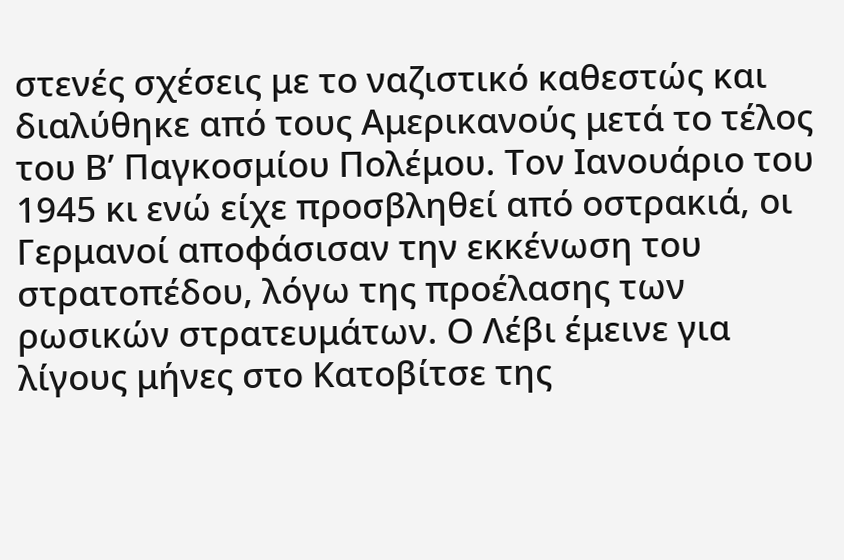στενές σχέσεις με το ναζιστικό καθεστώς και διαλύθηκε από τους Αμερικανούς μετά το τέλος του Β’ Παγκοσμίου Πολέμου. Τον Ιανουάριο του 1945 κι ενώ είχε προσβληθεί από οστρακιά, οι Γερμανοί αποφάσισαν την εκκένωση του στρατοπέδου, λόγω της προέλασης των ρωσικών στρατευμάτων. Ο Λέβι έμεινε για λίγους μήνες στο Κατοβίτσε της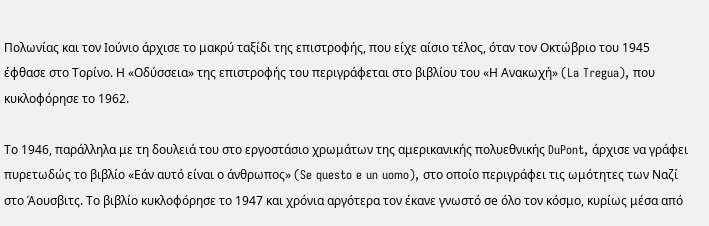Πολωνίας και τον Ιούνιο άρχισε το μακρύ ταξίδι της επιστροφής, που είχε αίσιο τέλος, όταν τον Οκτώβριο του 1945 έφθασε στο Τορίνο. Η «Οδύσσεια» της επιστροφής του περιγράφεται στο βιβλίου του «Η Ανακωχή» (La Tregua), που κυκλοφόρησε το 1962.

Το 1946, παράλληλα με τη δουλειά του στο εργοστάσιο χρωμάτων της αμερικανικής πολυεθνικής DuPont, άρχισε να γράφει πυρετωδώς το βιβλίο «Εάν αυτό είναι ο άνθρωπος» (Se questo e un uomo), στο οποίο περιγράφει τις ωμότητες των Ναζί στο Άουσβιτς. Το βιβλίο κυκλοφόρησε το 1947 και χρόνια αργότερα τον έκανε γνωστό σe όλο τον κόσμο, κυρίως μέσα από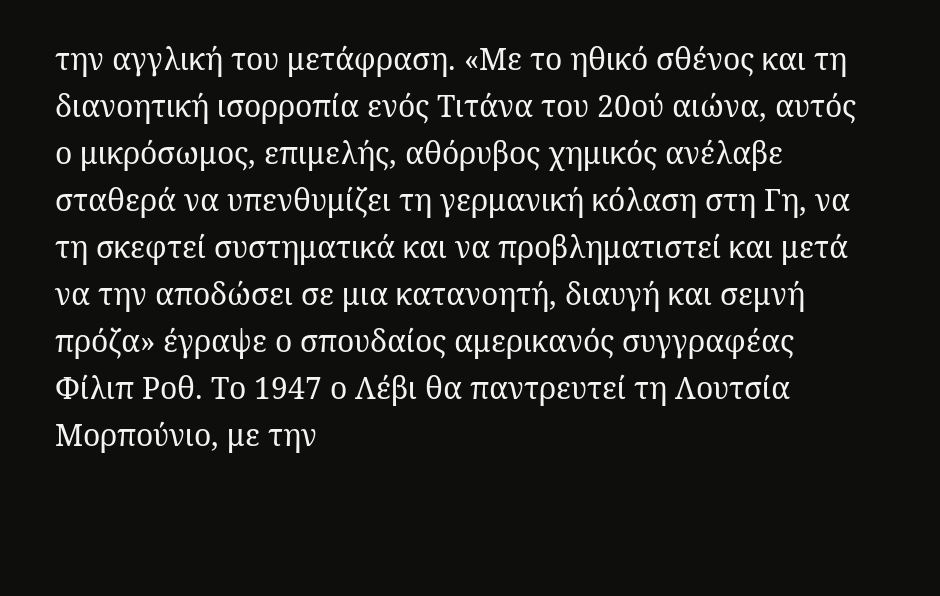την αγγλική του μετάφραση. «Με το ηθικό σθένος και τη διανοητική ισορροπία ενός Τιτάνα του 20ού αιώνα, αυτός ο μικρόσωμος, επιμελής, αθόρυβος χημικός ανέλαβε σταθερά να υπενθυμίζει τη γερμανική κόλαση στη Γη, να τη σκεφτεί συστηματικά και να προβληματιστεί και μετά να την αποδώσει σε μια κατανοητή, διαυγή και σεμνή πρόζα» έγραψε ο σπουδαίος αμερικανός συγγραφέας Φίλιπ Ροθ. Το 1947 ο Λέβι θα παντρευτεί τη Λουτσία Μορπούνιο, με την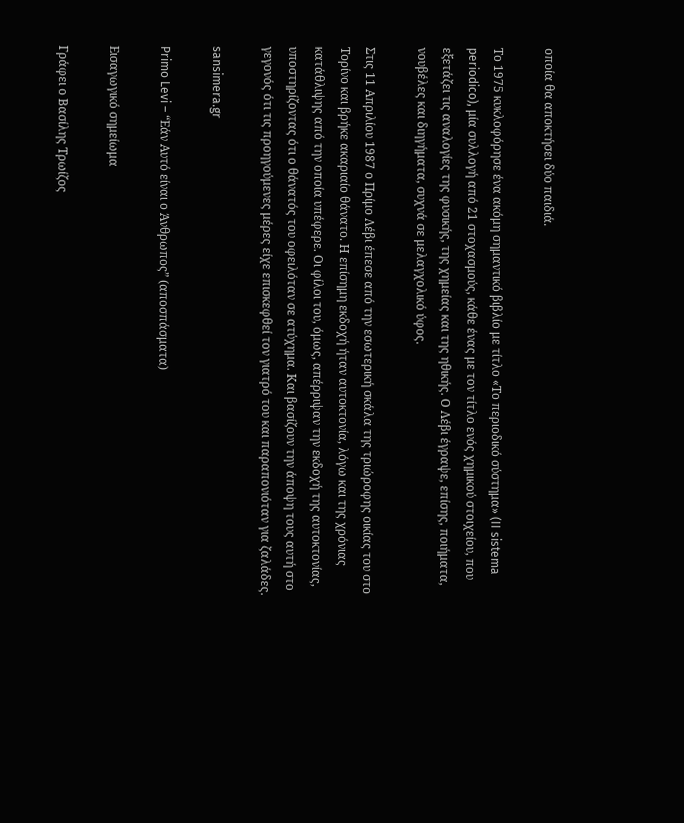οποία θα αποκτήσει δύο παιδιά.

Το 1975 κυκλοφόρησε ένα ακόμη σημαντικό βιβλίο με τίτλο «Το περιοδικό σύστημα» (II sistema periodico), μία συλλογή από 21 στοχασμούς, κάθε ένας με τον τίτλο ενός χημικού στοιχείου, που εξετάζει τις αναλογίες της φυσικής, της χημείας και της ηθικής. Ο Λέβι έγραψε, επίσης, ποιήματα, νουβέλες και διηγήματα, συχνά σε μελαγχολικό ύφος.

Στις 11 Απριλίου 1987 ο Πρίμο Λέβι έπεσε από την εσωτερική σκάλα της τριώροφης οικίας του στο Τορίνο και βρήκε ακαριαίο θάνατο. Η επίσημη εκδοχή ήταν αυτοκτονία, λόγω και της χρόνιας κατάθλιψης από την οποία υπέφερε. Οι φίλοι του, όμως, απέρριψαν την εκδοχή της αυτοκτονίας, υποστηρίζοντας ότι ο θάνατός του οφειλόταν σε ατύχημα. Και βασίζουν την άποψη τους αυτή στο γεγονός ότι τις προηγούμενες μέρες είχε επισκεφθεί τον γιατρό του και παραπονιόταν για ζαλάδες.

sansimera.gr

Primo Levi – “Εάν Αυτό είναι ο Άνθρωπος” (αποσπάσματα)

Εισαγωγικό σημείωμα

Γράφει ο Βασίλης Τρωίζος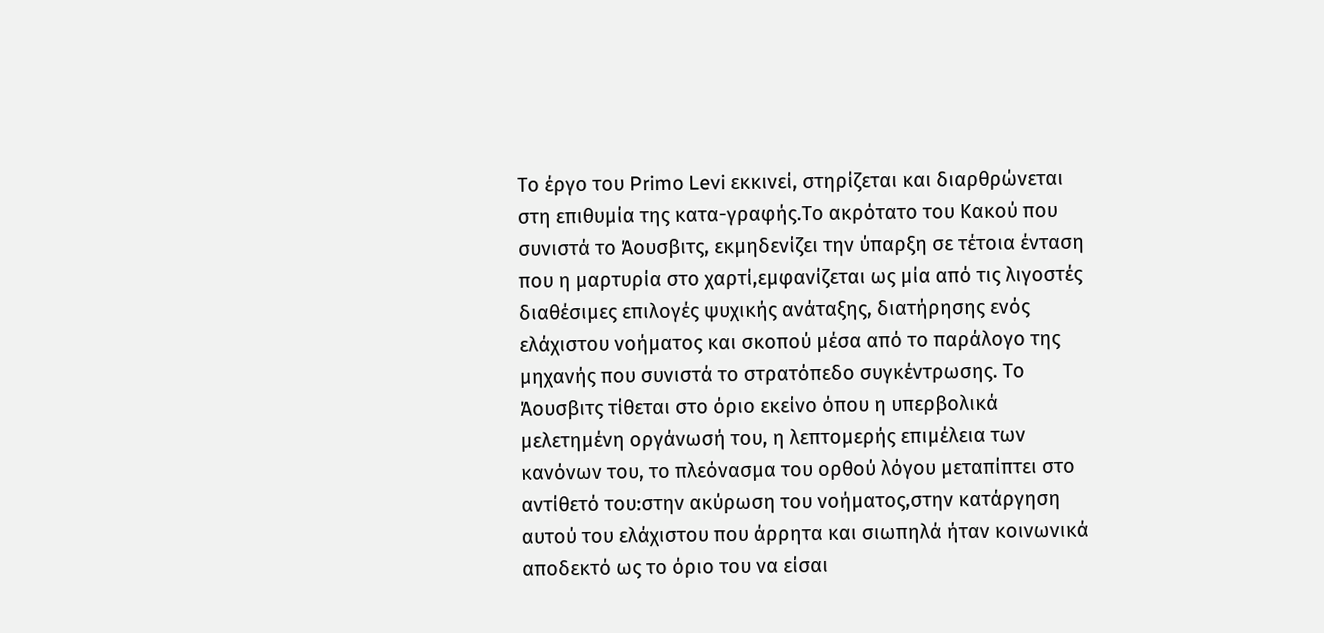Το έργο του Primo Levi εκκινεί, στηρίζεται και διαρθρώνεται στη επιθυμία της κατα-γραφής.Το ακρότατο του Κακού που συνιστά το Άουσβιτς, εκμηδενίζει την ύπαρξη σε τέτοια ένταση που η μαρτυρία στο χαρτί,εμφανίζεται ως μία από τις λιγοστές διαθέσιμες επιλογές ψυχικής ανάταξης, διατήρησης ενός ελάχιστου νοήματος και σκοπού μέσα από το παράλογο της μηχανής που συνιστά το στρατόπεδο συγκέντρωσης. Το Άουσβιτς τίθεται στο όριο εκείνο όπου η υπερβολικά μελετημένη οργάνωσή του, η λεπτομερής επιμέλεια των κανόνων του, το πλεόνασμα του ορθού λόγου μεταπίπτει στο αντίθετό του:στην ακύρωση του νοήματος,στην κατάργηση αυτού του ελάχιστου που άρρητα και σιωπηλά ήταν κοινωνικά αποδεκτό ως το όριο του να είσαι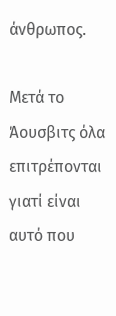άνθρωπος.

Μετά το Άουσβιτς όλα επιτρέπονται γιατί είναι αυτό που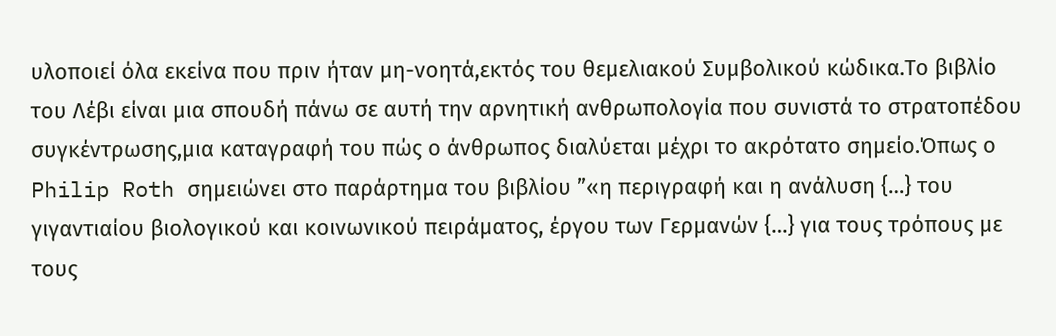υλοποιεί όλα εκείνα που πριν ήταν μη-νοητά,εκτός του θεμελιακού Συμβολικού κώδικα.Το βιβλίο του Λέβι είναι μια σπουδή πάνω σε αυτή την αρνητική ανθρωπολογία που συνιστά το στρατοπέδου συγκέντρωσης,μια καταγραφή του πώς ο άνθρωπος διαλύεται μέχρι το ακρότατο σημείο.Όπως ο Philip Roth σημειώνει στο παράρτημα του βιβλίου ”«η περιγραφή και η ανάλυση {…} του γιγαντιαίου βιολογικού και κοινωνικού πειράματος, έργου των Γερμανών {…} για τους τρόπους με τους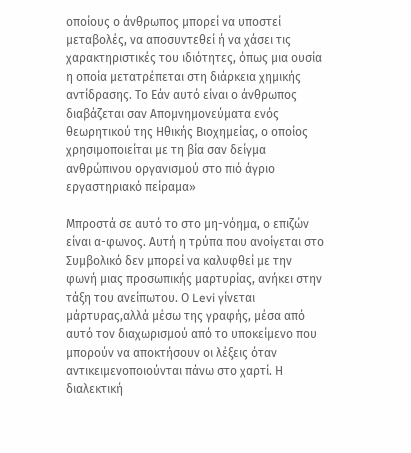οποίους ο άνθρωπος μπορεί να υποστεί μεταβολές, να αποσυντεθεί ή να χάσει τις χαρακτηριστικές του ιδιότητες, όπως μια ουσία η οποία μετατρέπεται στη διάρκεια χημικής αντίδρασης. Το Εάν αυτό είναι ο άνθρωπος διαβάζεται σαν Απομνημονεύματα ενός θεωρητικού της Ηθικής Βιοχημείας, ο οποίος χρησιμοποιείται με τη βία σαν δείγμα ανθρώπινου οργανισμού στο πιό άγριο εργαστηριακό πείραμα»

Μπροστά σε αυτό το στο μη-νόημα, ο επιζών είναι α-φωνος. Αυτή η τρύπα που ανοίγεται στο Συμβολικό δεν μπορεί να καλυφθεί με την φωνή μιας προσωπικής μαρτυρίας, ανήκει στην τάξη του ανείπωτου. Ο Levi γίνεται μάρτυρας,αλλά μέσω της γραφής, μέσα από αυτό τον διαχωρισμού από το υποκείμενο που μπορούν να αποκτήσουν οι λέξεις όταν αντικειμενοποιούνται πάνω στο χαρτί. Η διαλεκτική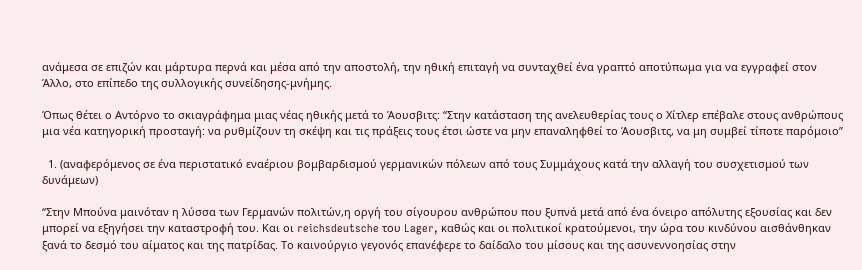ανάμεσα σε επιζών και μάρτυρα περνά και μέσα από την αποστολή, την ηθική επιταγή να συνταχθεί ένα γραπτό αποτύπωμα για να εγγραφεί στον Άλλο, στο επίπεδο της συλλογικής συνείδησης-μνήμης.

Όπως θέτει ο Αντόρνο το σκιαγράφημα μιας νέας ηθικής μετά το Άουσβιτς: “Στην κατάσταση της ανελευθερίας τους ο Χίτλερ επέβαλε στους ανθρώπους μια νέα κατηγορική προσταγή: να ρυθμίζουν τη σκέψη και τις πράξεις τους έτσι ώστε να μην επαναληφθεί το Άουσβιτς, να μη συμβεί τίποτε παρόμοιο”

  1. (αναφερόμενος σε ένα περιστατικό εναέριου βομβαρδισμού γερμανικών πόλεων από τους Συμμάχους κατά την αλλαγή του συσχετισμού των δυνάμεων)

“Στην Μπούνα μαινόταν η λύσσα των Γερμανών πολιτών,η οργή του σίγουρου ανθρώπου που ξυπνά μετά από ένα όνειρο απόλυτης εξουσίας και δεν μπορεί να εξηγήσει την καταστροφή του. Και οι reichsdeutsche του Lager, καθώς και οι πολιτικοί κρατούμενοι, την ώρα του κινδύνου αισθάνθηκαν ξανά το δεσμό του αίματος και της πατρίδας. Το καινούργιο γεγονός επανέφερε το δαίδαλο του μίσους και της ασυνεννοησίας στην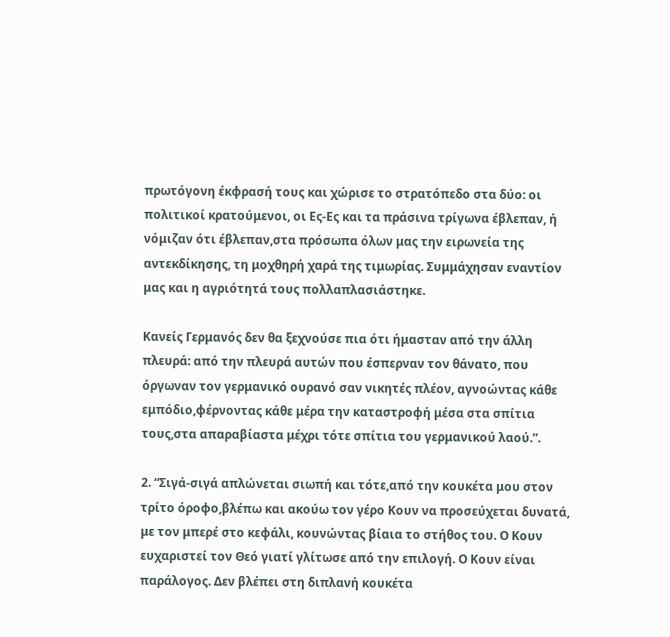πρωτόγονη έκφρασή τους και χώρισε το στρατόπεδο στα δύο: οι πολιτικοί κρατούμενοι, οι Ες-Ες και τα πράσινα τρίγωνα έβλεπαν, ή νόμιζαν ότι έβλεπαν,στα πρόσωπα όλων μας την ειρωνεία της αντεκδίκησης, τη μοχθηρή χαρά της τιμωρίας. Συμμάχησαν εναντίον μας και η αγριότητά τους πολλαπλασιάστηκε.

Κανείς Γερμανός δεν θα ξεχνούσε πια ότι ήμασταν από την άλλη πλευρά: από την πλευρά αυτών που έσπερναν τον θάνατο, που όργωναν τον γερμανικό ουρανό σαν νικητές πλέον, αγνοώντας κάθε εμπόδιο,φέρνοντας κάθε μέρα την καταστροφή μέσα στα σπίτια τους,στα απαραβίαστα μέχρι τότε σπίτια του γερμανικού λαού.”.

2. “Σιγά-σιγά απλώνεται σιωπή και τότε,από την κουκέτα μου στον τρίτο όροφο,βλέπω και ακούω τον γέρο Κουν να προσεύχεται δυνατά, με τον μπερέ στο κεφάλι, κουνώντας βίαια το στήθος του. Ο Κουν ευχαριστεί τον Θεό γιατί γλίτωσε από την επιλογή. Ο Κουν είναι παράλογος. Δεν βλέπει στη διπλανή κουκέτα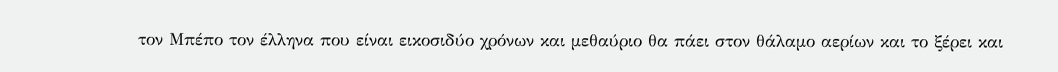τον Μπέπο τον έλληνα που είναι εικοσιδύο χρόνων και μεθαύριο θα πάει στον θάλαμο αερίων και το ξέρει και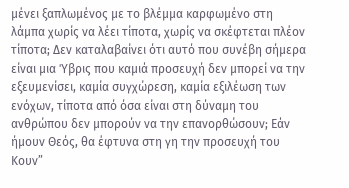μένει ξαπλωμένος με το βλέμμα καρφωμένο στη λάμπα χωρίς να λέει τίποτα, χωρίς να σκέφτεται πλέον τίποτα; Δεν καταλαβαίνει ότι αυτό που συνέβη σήμερα είναι μια Ύβρις που καμιά προσευχή δεν μπορεί να την εξευμενίσει, καμία συγχώρεση, καμία εξιλέωση των ενόχων, τίποτα από όσα είναι στη δύναμη του ανθρώπου δεν μπορούν να την επανορθώσουν; Εάν ήμουν Θεός, θα έφτυνα στη γη την προσευχή του Κουν”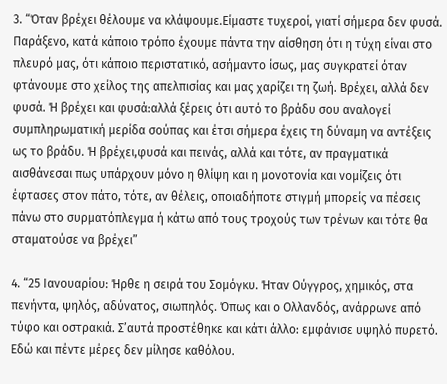3. “Όταν βρέχει θέλουμε να κλάψουμε.Είμαστε τυχεροί, γιατί σήμερα δεν φυσά. Παράξενο, κατά κάποιο τρόπο έχουμε πάντα την αίσθηση ότι η τύχη είναι στο πλευρό μας, ότι κάποιο περιστατικό, ασήμαντο ίσως, μας συγκρατεί όταν φτάνουμε στο χείλος της απελπισίας και μας χαρίζει τη ζωή. Βρέχει, αλλά δεν φυσά. Ή βρέχει και φυσά:αλλά ξέρεις ότι αυτό το βράδυ σου αναλογεί συμπληρωματική μερίδα σούπας και έτσι σήμερα έχεις τη δύναμη να αντέξεις ως το βράδυ. Ή βρέχει,φυσά και πεινάς, αλλά και τότε, αν πραγματικά αισθάνεσαι πως υπάρχουν μόνο η θλίψη και η μονοτονία και νομίζεις ότι έφτασες στον πάτο, τότε, αν θέλεις, οποιαδήποτε στιγμή μπορείς να πέσεις πάνω στο συρματόπλεγμα ή κάτω από τους τροχούς των τρένων και τότε θα σταματούσε να βρέχει”

4. “25 Ιανουαρίου: Ήρθε η σειρά του Σομόγκυ. Ήταν Ούγγρος, χημικός, στα πενήντα, ψηλός, αδύνατος, σιωπηλός. Όπως και ο Ολλανδός, ανάρρωνε από τύφο και οστρακιά. Σ’αυτά προστέθηκε και κάτι άλλο: εμφάνισε υψηλό πυρετό. Εδώ και πέντε μέρες δεν μίλησε καθόλου.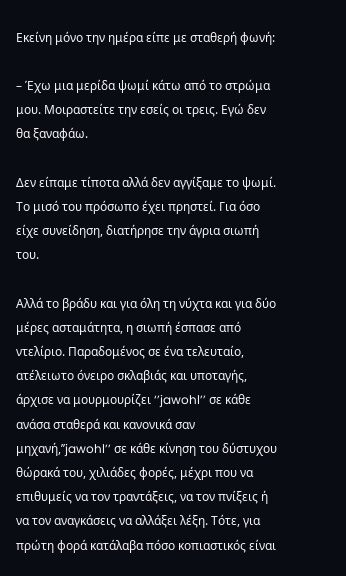Εκείνη μόνο την ημέρα είπε με σταθερή φωνή:

– Έχω μια μερίδα ψωμί κάτω από το στρώμα μου. Μοιραστείτε την εσείς οι τρεις. Εγώ δεν θα ξαναφάω.

Δεν είπαμε τίποτα αλλά δεν αγγίξαμε το ψωμί. Το μισό του πρόσωπο έχει πρηστεί. Για όσο είχε συνείδηση, διατήρησε την άγρια σιωπή του.

Αλλά το βράδυ και για όλη τη νύχτα και για δύο μέρες ασταμάτητα, η σιωπή έσπασε από ντελίριο. Παραδομένος σε ένα τελευταίο, ατέλειωτο όνειρο σκλαβιάς και υποταγής, άρχισε να μουρμουρίζει ‘’jawohl’’ σε κάθε ανάσα σταθερά και κανονικά σαν μηχανή,’’jawohl’’ σε κάθε κίνηση του δύστυχου θώρακά του, χιλιάδες φορές, μέχρι που να επιθυμείς να τον τραντάξεις, να τον πνίξεις ή να τον αναγκάσεις να αλλάξει λέξη. Τότε, για πρώτη φορά κατάλαβα πόσο κοπιαστικός είναι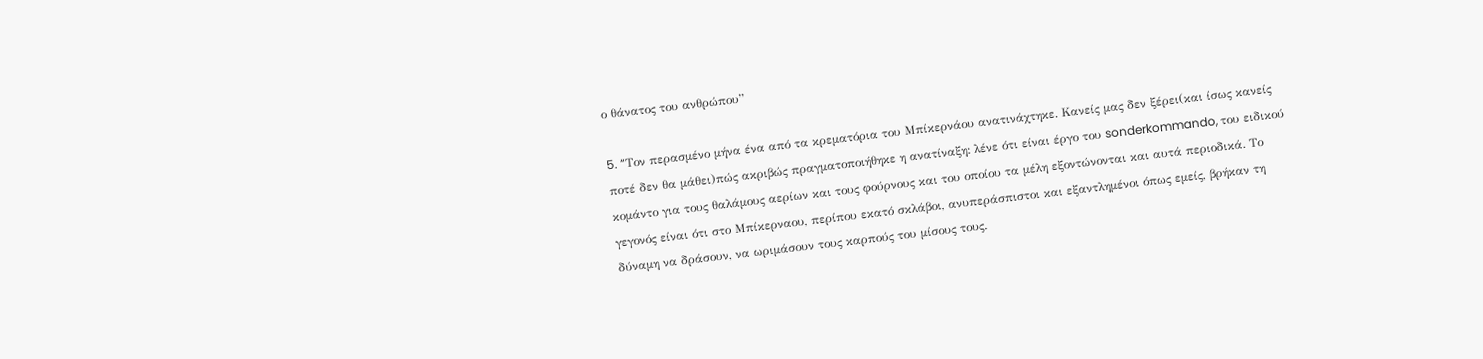ο θάνατος του ανθρώπου”

5. “Tον περασμένο μήνα ένα από τα κρεματόρια του Μπίκερνάου ανατινάχτηκε. Κανείς μας δεν ξέρει(και ίσως κανείς ποτέ δεν θα μάθει)πώς ακριβώς πραγματοποιήθηκε η ανατίναξη: λένε ότι είναι έργο του sonderkommando, του ειδικού κομάντο για τους θαλάμους αερίων και τους φούρνους και του οποίου τα μέλη εξοντώνονται και αυτά περιοδικά. Το γεγονός είναι ότι στο Μπίκερναου, περίπου εκατό σκλάβοι, ανυπεράσπιστοι και εξαντλημένοι όπως εμείς, βρήκαν τη δύναμη να δράσουν, να ωριμάσουν τους καρπούς του μίσους τους.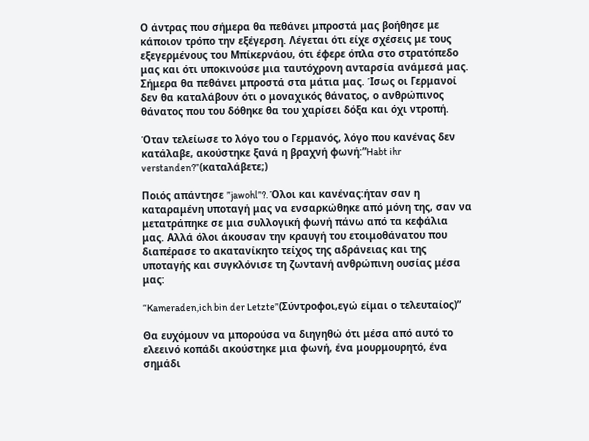Ο άντρας που σήμερα θα πεθάνει μπροστά μας βοήθησε με κάποιον τρόπο την εξέγερση. Λέγεται ότι είχε σχέσεις με τους εξεγερμένους του Μπίκερνάου, ότι έφερε όπλα στο στρατόπεδο μας και ότι υποκινούσε μια ταυτόχρονη ανταρσία ανάμεσά μας. Σήμερα θα πεθάνει μπροστά στα μάτια μας. Ίσως οι Γερμανοί δεν θα καταλάβουν ότι ο μοναχικός θάνατος, ο ανθρώπινος θάνατος που του δόθηκε θα του χαρίσει δόξα και όχι ντροπή.

Όταν τελείωσε το λόγο του ο Γερμανός, λόγο που κανένας δεν κατάλαβε, ακούστηκε ξανά η βραχνή φωνή:”Habt ihr verstanden?”(καταλάβετε;)

Ποιός απάντησε ”jawohl”?. Όλοι και κανένας:ήταν σαν η καταραμένη υποταγή μας να ενσαρκώθηκε από μόνη της, σαν να μετατράπηκε σε μια συλλογική φωνή πάνω από τα κεφάλια μας. Αλλά όλοι άκουσαν την κραυγή του ετοιμοθάνατου που διαπέρασε το ακατανίκητο τείχος της αδράνειας και της υποταγής και συγκλόνισε τη ζωντανή ανθρώπινη ουσίας μέσα μας:

“Kameraden,ich bin der Letzte”(Σύντροφοι,εγώ είμαι ο τελευταίος)”

Θα ευχόμουν να μπορούσα να διηγηθώ ότι μέσα από αυτό το ελεεινό κοπάδι ακούστηκε μια φωνή, ένα μουρμουρητό, ένα σημάδι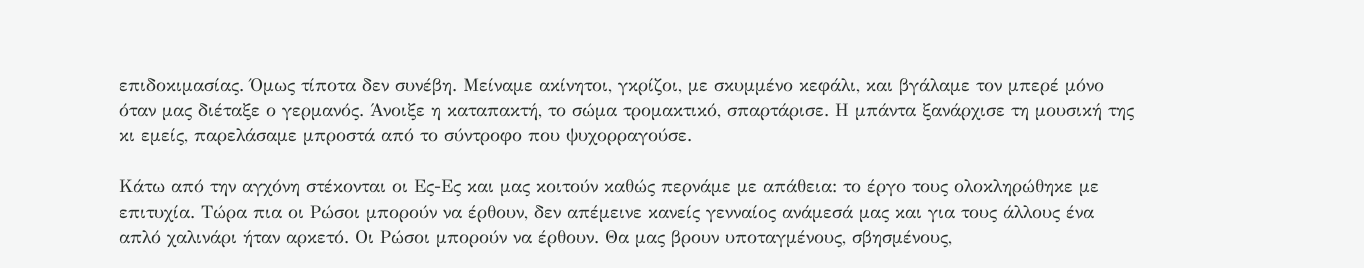επιδοκιμασίας. Όμως τίποτα δεν συνέβη. Μείναμε ακίνητοι, γκρίζοι, με σκυμμένο κεφάλι, και βγάλαμε τον μπερέ μόνο όταν μας διέταξε ο γερμανός. Άνοιξε η καταπακτή, το σώμα τρομακτικό, σπαρτάρισε. Η μπάντα ξανάρχισε τη μουσική της κι εμείς, παρελάσαμε μπροστά από το σύντροφο που ψυχορραγούσε.

Κάτω από την αγχόνη στέκονται οι Ες-Ες και μας κοιτούν καθώς περνάμε με απάθεια: το έργο τους ολοκληρώθηκε με επιτυχία. Τώρα πια οι Ρώσοι μπορούν να έρθουν, δεν απέμεινε κανείς γενναίος ανάμεσά μας και για τους άλλους ένα απλό χαλινάρι ήταν αρκετό. Οι Ρώσοι μπορούν να έρθουν. Θα μας βρουν υποταγμένους, σβησμένους,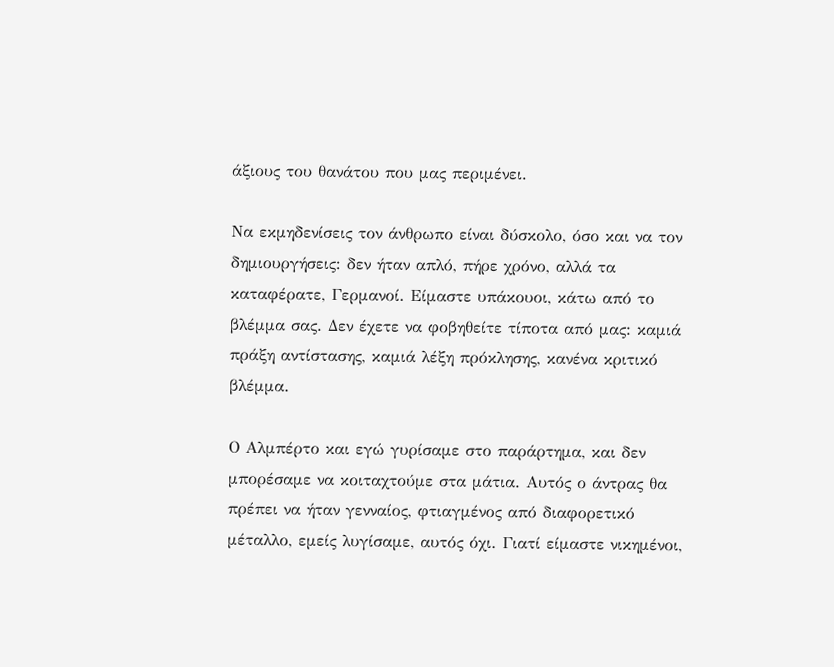άξιους του θανάτου που μας περιμένει.

Να εκμηδενίσεις τον άνθρωπο είναι δύσκολο, όσο και να τον δημιουργήσεις: δεν ήταν απλό, πήρε χρόνο, αλλά τα καταφέρατε, Γερμανοί. Είμαστε υπάκουοι, κάτω από το βλέμμα σας. Δεν έχετε να φοβηθείτε τίποτα από μας: καμιά πράξη αντίστασης, καμιά λέξη πρόκλησης, κανένα κριτικό βλέμμα.

Ο Αλμπέρτο και εγώ γυρίσαμε στο παράρτημα, και δεν μπορέσαμε να κοιταχτούμε στα μάτια. Αυτός ο άντρας θα πρέπει να ήταν γενναίος, φτιαγμένος από διαφορετικό μέταλλο, εμείς λυγίσαμε, αυτός όχι. Γιατί είμαστε νικημένοι,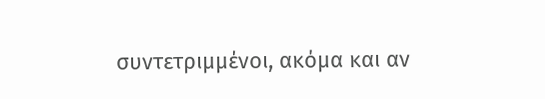συντετριμμένοι, ακόμα και αν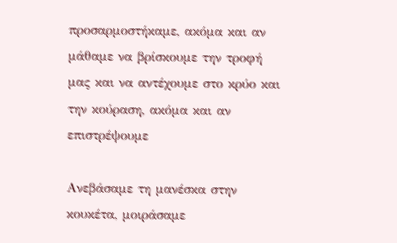προσαρμοστήκαμε, ακόμα και αν μάθαμε να βρίσκουμε την τροφή μας και να αντέχουμε στο κρύο και την κούραση, ακόμα και αν επιστρέψουμε

Ανεβάσαμε τη μανέσκα στην κουκέτα, μοιράσαμε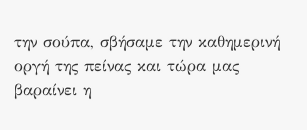την σούπα, σβήσαμε την καθημερινή οργή της πείνας και τώρα μας βαραίνει η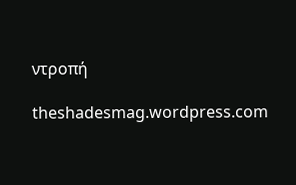ντροπή

theshadesmag.wordpress.com